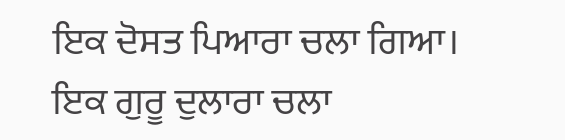ਇਕ ਦੋਸਤ ਪਿਆਰਾ ਚਲਾ ਗਿਆ। ਇਕ ਗੁਰੂ ਦੁਲਾਰਾ ਚਲਾ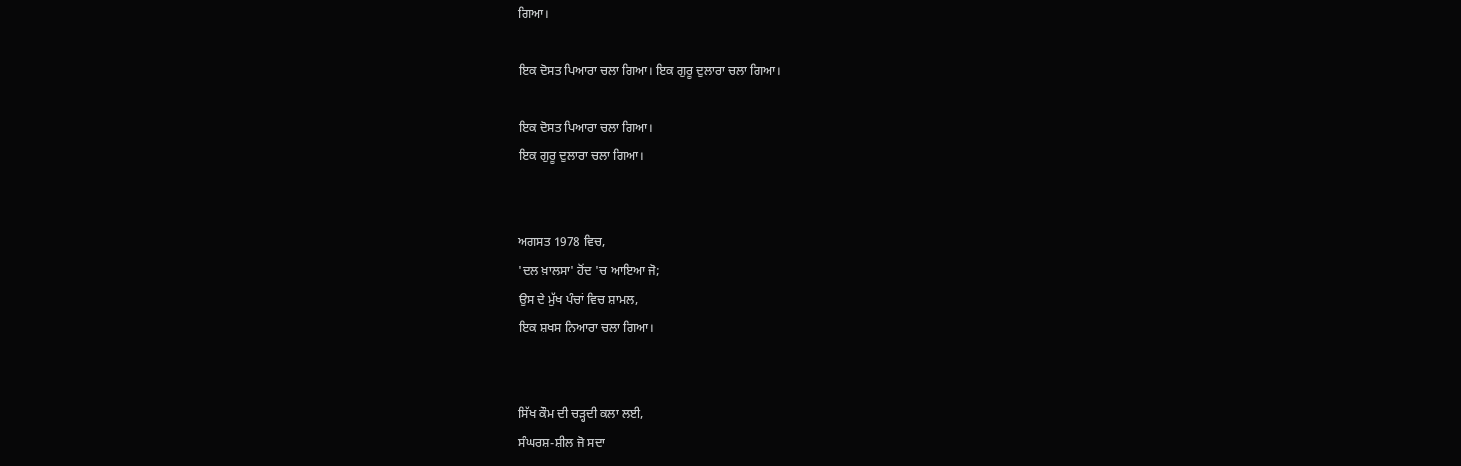ਗਿਆ।

ਇਕ ਦੋਸਤ ਪਿਆਰਾ ਚਲਾ ਗਿਆ। ਇਕ ਗੁਰੂ ਦੁਲਾਰਾ ਚਲਾ ਗਿਆ।

ਇਕ ਦੋਸਤ ਪਿਆਰਾ ਚਲਾ ਗਿਆ।
ਇਕ ਗੁਰੂ ਦੁਲਾਰਾ ਚਲਾ ਗਿਆ।


ਅਗਸਤ 1978 ਵਿਚ,
'ਦਲ ਖ਼ਾਲਸਾ' ਹੋਂਦ 'ਚ ਆਇਆ ਜੋ;
ਉਸ ਦੇ ਮੁੱਖ ਪੰਚਾਂ ਵਿਚ ਸ਼ਾਮਲ,
ਇਕ ਸ਼ਖਸ ਨਿਆਰਾ ਚਲਾ ਗਿਆ।


ਸਿੱਖ ਕੌਮ ਦੀ ਚੜ੍ਹਦੀ ਕਲਾ ਲਈ,
ਸੰਘਰਸ਼-ਸ਼ੀਲ ਜੋ ਸਦਾ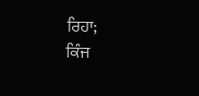ਰਿਹਾ;
ਕਿੰਜ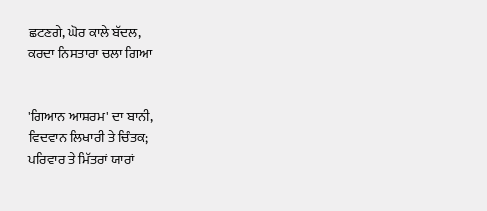ਛਟਣਗੇ, ਘੋਰ ਕਾਲੇ ਬੱਦਲ,
ਕਰਦਾ ਨਿਸਤਾਰਾ ਚਲਾ ਗਿਆ


'ਗਿਆਨ ਆਸ਼ਰਮ' ਦਾ ਬਾਨੀ,
ਵਿਦਵਾਨ ਲਿਖਾਰੀ ਤੇ ਚਿੰਤਕ;
ਪਰਿਵਾਰ ਤੇ ਮਿੱਤਰਾਂ ਯਾਰਾਂ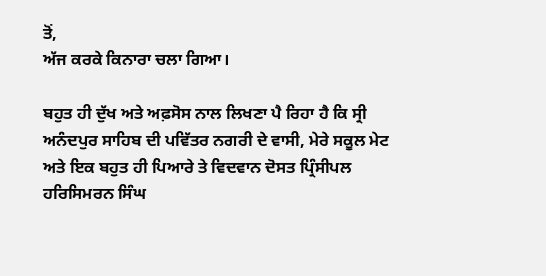ਤੋਂ,
ਅੱਜ ਕਰਕੇ ਕਿਨਾਰਾ ਚਲਾ ਗਿਆ।

ਬਹੁਤ ਹੀ ਦੁੱਖ ਅਤੇ ਅਫ਼ਸੋਸ ਨਾਲ ਲਿਖਣਾ ਪੈ ਰਿਹਾ ਹੈ ਕਿ ਸ੍ਰੀ ਅਨੰਦਪੁਰ ਸਾਹਿਬ ਦੀ ਪਵਿੱਤਰ ਨਗਰੀ ਦੇ ਵਾਸੀ, ਮੇਰੇ ਸਕੂਲ ਮੇਟ ਅਤੇ ਇਕ ਬਹੁਤ ਹੀ ਪਿਆਰੇ ਤੇ ਵਿਦਵਾਨ ਦੋਸਤ ਪ੍ਰਿੰਸੀਪਲ ਹਰਿਸਿਮਰਨ ਸਿੰਘ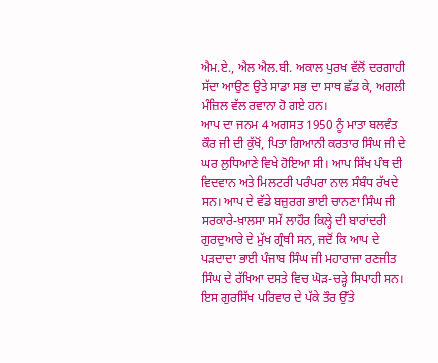ਐਮ.ਏ., ਐਲ ਐਲ.ਬੀ. ਅਕਾਲ ਪੁਰਖ ਵੱਲੋਂ ਦਰਗਾਹੀ ਸੱਦਾ ਆਉਣ ਉਤੇ ਸਾਡਾ ਸਭ ਦਾ ਸਾਥ ਛੱਡ ਕੇ, ਅਗਲੀ ਮੰਜ਼ਿਲ ਵੱਲ ਰਵਾਨਾ ਹੋ ਗਏ ਹਨ।
ਆਪ ਦਾ ਜਨਮ 4 ਅਗਸਤ 1950 ਨੂੰ ਮਾਤਾ ਬਲਵੰਤ ਕੌਰ ਜੀ ਦੀ ਕੁੱਖੋਂ, ਪਿਤਾ ਗਿਆਨੀ ਕਰਤਾਰ ਸਿੰਘ ਜੀ ਦੇ ਘਰ ਲੁਧਿਆਣੇ ਵਿਖੇ ਹੋਇਆ ਸੀ। ਆਪ ਸਿੱਖ ਪੰਥ ਦੀ ਵਿਦਵਾਨ ਅਤੇ ਮਿਲਟਰੀ ਪਰੰਪਰਾ ਨਾਲ ਸੰਬੰਧ ਰੱਖਦੇ ਸਨ। ਆਪ ਦੇ ਵੱਡੇ ਬਜ਼ੁਰਗ ਭਾਈ ਚਾਨਣਾ ਸਿੰਘ ਜੀ ਸਰਕਾਰੇ-ਖ਼ਾਲਸਾ ਸਮੇਂ ਲਾਹੌਰ ਕਿਲ੍ਹੇ ਦੀ ਬਾਰਾਂਦਰੀ ਗੁਰਦੁਆਰੇ ਦੇ ਮੁੱਖ ਗ੍ਰੰਥੀ ਸਨ, ਜਦੋਂ ਕਿ ਆਪ ਦੇ ਪੜਦਾਦਾ ਭਾਈ ਪੰਜਾਬ ਸਿੰਘ ਜੀ ਮਹਾਰਾਜਾ ਰਣਜੀਤ ਸਿੰਘ ਦੇ ਰੱਖਿਆ ਦਸਤੇ ਵਿਚ ਘੋੜ-ਚੜ੍ਹੇ ਸਿਪਾਹੀ ਸਨ। ਇਸ ਗੁਰਸਿੱਖ ਪਰਿਵਾਰ ਦੇ ਪੱਕੇ ਤੌਰ ਉੱਤੇ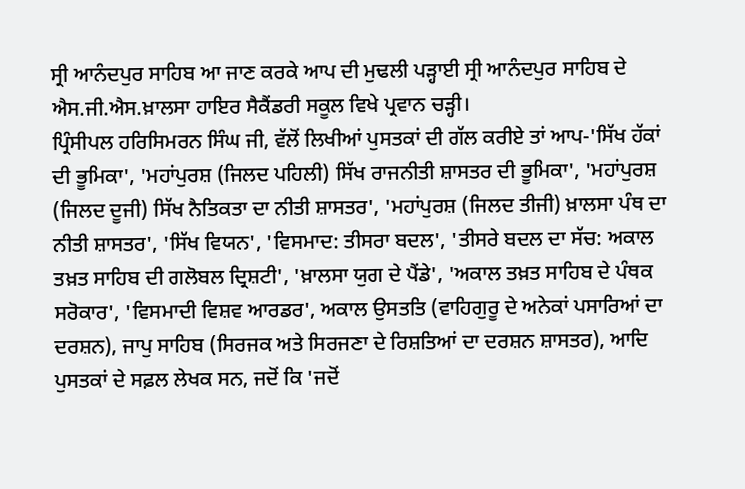ਸ੍ਰੀ ਆਨੰਦਪੁਰ ਸਾਹਿਬ ਆ ਜਾਣ ਕਰਕੇ ਆਪ ਦੀ ਮੁਢਲੀ ਪੜ੍ਹਾਈ ਸ੍ਰੀ ਆਨੰਦਪੁਰ ਸਾਹਿਬ ਦੇ ਐਸ.ਜੀ.ਐਸ.ਖ਼ਾਲਸਾ ਹਾਇਰ ਸੈਕੈਂਡਰੀ ਸਕੂਲ ਵਿਖੇ ਪ੍ਰਵਾਨ ਚੜ੍ਹੀ।
ਪ੍ਰਿੰਸੀਪਲ ਹਰਿਸਿਮਰਨ ਸਿੰਘ ਜੀ, ਵੱਲੋਂ ਲਿਖੀਆਂ ਪੁਸਤਕਾਂ ਦੀ ਗੱਲ ਕਰੀਏ ਤਾਂ ਆਪ-'ਸਿੱਖ ਹੱਕਾਂ ਦੀ ਭੂਮਿਕਾ', 'ਮਹਾਂਪੁਰਸ਼ (ਜਿਲਦ ਪਹਿਲੀ) ਸਿੱਖ ਰਾਜਨੀਤੀ ਸ਼ਾਸਤਰ ਦੀ ਭੂਮਿਕਾ', 'ਮਹਾਂਪੁਰਸ਼ (ਜਿਲਦ ਦੂਜੀ) ਸਿੱਖ ਨੈਤਿਕਤਾ ਦਾ ਨੀਤੀ ਸ਼ਾਸਤਰ', 'ਮਹਾਂਪੁਰਸ਼ (ਜਿਲਦ ਤੀਜੀ) ਖ਼ਾਲਸਾ ਪੰਥ ਦਾ ਨੀਤੀ ਸ਼ਾਸਤਰ', 'ਸਿੱਖ ਵਿਯਨ', 'ਵਿਸਮਾਦ: ਤੀਸਰਾ ਬਦਲ', 'ਤੀਸਰੇ ਬਦਲ ਦਾ ਸੱਚ: ਅਕਾਲ ਤਖ਼ਤ ਸਾਹਿਬ ਦੀ ਗਲੋਬਲ ਦ੍ਰਿਸ਼ਟੀ', 'ਖ਼ਾਲਸਾ ਯੁਗ ਦੇ ਪੈਂਡੇ', 'ਅਕਾਲ ਤਖ਼ਤ ਸਾਹਿਬ ਦੇ ਪੰਥਕ ਸਰੋਕਾਰ', 'ਵਿਸਮਾਦੀ ਵਿਸ਼ਵ ਆਰਡਰ', ਅਕਾਲ ਉਸਤਤਿ (ਵਾਹਿਗੁਰੂ ਦੇ ਅਨੇਕਾਂ ਪਸਾਰਿਆਂ ਦਾ ਦਰਸ਼ਨ), ਜਾਪੁ ਸਾਹਿਬ (ਸਿਰਜਕ ਅਤੇ ਸਿਰਜਣਾ ਦੇ ਰਿਸ਼ਤਿਆਂ ਦਾ ਦਰਸ਼ਨ ਸ਼ਾਸਤਰ), ਆਦਿ ਪੁਸਤਕਾਂ ਦੇ ਸਫ਼ਲ ਲੇਖਕ ਸਨ, ਜਦੋਂ ਕਿ 'ਜਦੋਂ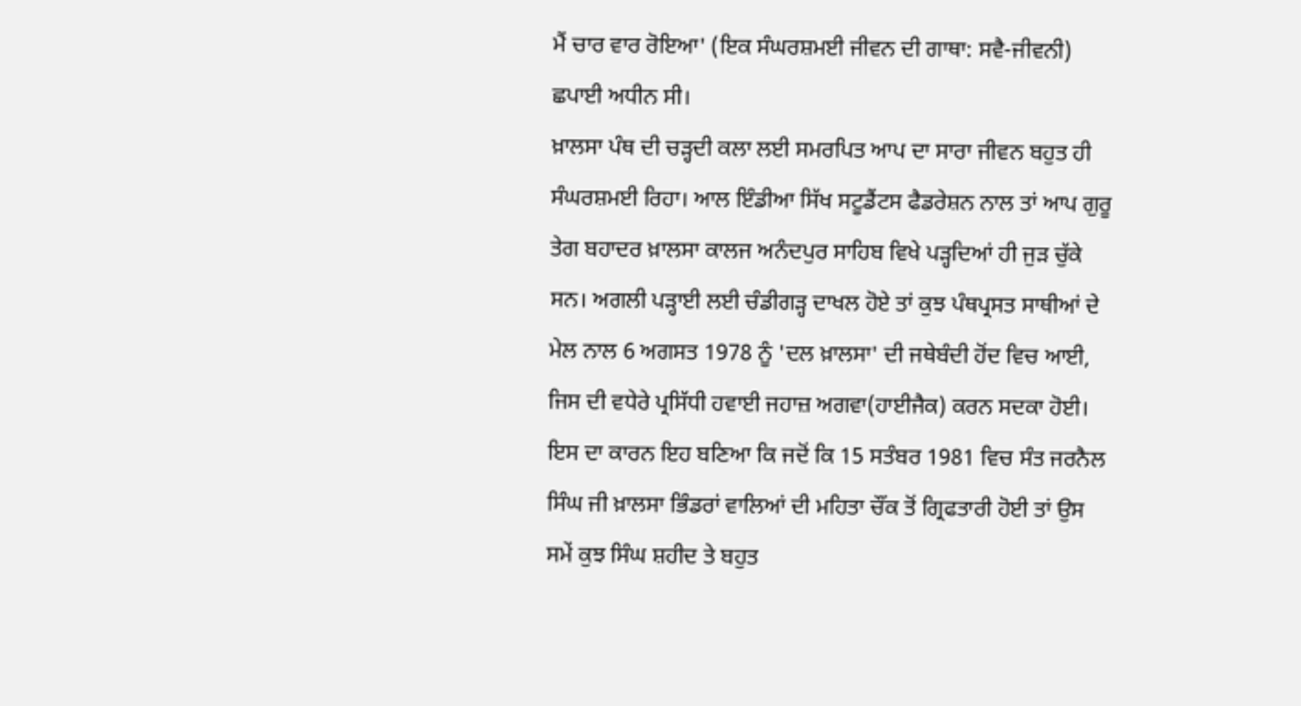ਮੈਂ ਚਾਰ ਵਾਰ ਰੋਇਆ' (ਇਕ ਸੰਘਰਸ਼ਮਈ ਜੀਵਨ ਦੀ ਗਾਥਾ: ਸਵੈ-ਜੀਵਨੀ) ਛਪਾਈ ਅਧੀਨ ਸੀ।
ਖ਼ਾਲਸਾ ਪੰਥ ਦੀ ਚੜ੍ਹਦੀ ਕਲਾ ਲਈ ਸਮਰਪਿਤ ਆਪ ਦਾ ਸਾਰਾ ਜੀਵਨ ਬਹੁਤ ਹੀ ਸੰਘਰਸ਼ਮਈ ਰਿਹਾ। ਆਲ ਇੰਡੀਆ ਸਿੱਖ ਸਟੂਡੈਂਟਸ ਫੈਡਰੇਸ਼ਨ ਨਾਲ ਤਾਂ ਆਪ ਗੁਰੂ ਤੇਗ ਬਹਾਦਰ ਖ਼ਾਲਸਾ ਕਾਲਜ ਅਨੰਦਪੁਰ ਸਾਹਿਬ ਵਿਖੇ ਪੜ੍ਹਦਿਆਂ ਹੀ ਜੁੜ ਚੁੱਕੇ ਸਨ। ਅਗਲੀ ਪੜ੍ਹਾਈ ਲਈ ਚੰਡੀਗੜ੍ਹ ਦਾਖਲ ਹੋਏ ਤਾਂ ਕੁਝ ਪੰਥਪ੍ਰਸਤ ਸਾਥੀਆਂ ਦੇ ਮੇਲ ਨਾਲ 6 ਅਗਸਤ 1978 ਨੂੰ 'ਦਲ ਖ਼ਾਲਸਾ' ਦੀ ਜਥੇਬੰਦੀ ਹੋਂਦ ਵਿਚ ਆਈ, ਜਿਸ ਦੀ ਵਧੇਰੇ ਪ੍ਰਸਿੱਧੀ ਹਵਾਈ ਜਹਾਜ਼ ਅਗਵਾ(ਹਾਈਜੈਕ) ਕਰਨ ਸਦਕਾ ਹੋਈ। ਇਸ ਦਾ ਕਾਰਨ ਇਹ ਬਣਿਆ ਕਿ ਜਦੋਂ ਕਿ 15 ਸਤੰਬਰ 1981 ਵਿਚ ਸੰਤ ਜਰਨੈਲ ਸਿੰਘ ਜੀ ਖ਼ਾਲਸਾ ਭਿੰਡਰਾਂ ਵਾਲਿਆਂ ਦੀ ਮਹਿਤਾ ਚੌਂਕ ਤੋਂ ਗ੍ਰਿਫਤਾਰੀ ਹੋਈ ਤਾਂ ਉਸ ਸਮੇਂ ਕੁਝ ਸਿੰਘ ਸ਼ਹੀਦ ਤੇ ਬਹੁਤ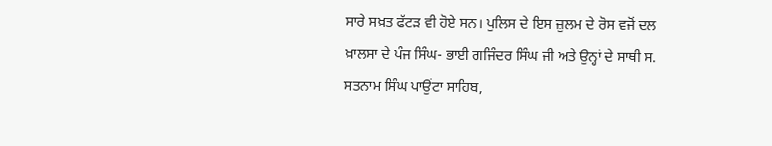ਸਾਰੇ ਸਖ਼ਤ ਫੱਟੜ ਵੀ ਹੋਏ ਸਨ। ਪੁਲਿਸ ਦੇ ਇਸ ਜ਼ੁਲਮ ਦੇ ਰੋਸ ਵਜੋਂ ਦਲ ਖ਼ਾਲਸਾ ਦੇ ਪੰਜ ਸਿੰਘ- ਭਾਈ ਗਜਿੰਦਰ ਸਿੰਘ ਜੀ ਅਤੇ ਉਨ੍ਹਾਂ ਦੇ ਸਾਥੀ ਸ. ਸਤਨਾਮ ਸਿੰਘ ਪਾਉਂਟਾ ਸਾਹਿਬ,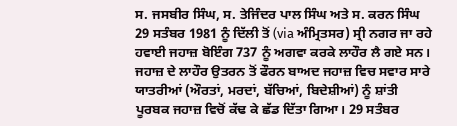ਸ. ਜਸਬੀਰ ਸਿੰਘ, ਸ. ਤੇਜਿੰਦਰ ਪਾਲ ਸਿੰਘ ਅਤੇ ਸ. ਕਰਨ ਸਿੰਘ 29 ਸਤੰਬਰ 1981 ਨੂੰ ਦਿੱਲੀ ਤੋਂ (via ਅੰਮ੍ਰਿਤਸਰ) ਸ੍ਰੀ ਨਗਰ ਜਾ ਰਹੇ ਹਵਾਈ ਜਹਾਜ਼ ਬੋਇੰਗ 737 ਨੂੰ ਅਗਵਾ ਕਰਕੇ ਲਾਹੌਰ ਲੈ ਗਏ ਸਨ। ਜਹਾਜ਼ ਦੇ ਲਾਹੌਰ ਉਤਰਨ ਤੋਂ ਫੌਰਨ ਬਾਅਦ ਜਹਾਜ਼ ਵਿਚ ਸਵਾਰ ਸਾਰੇ ਯਾਤਰੀਆਂ (ਔਰਤਾਂ, ਮਰਦਾਂ, ਬੱਚਿਆਂ, ਬਿਦੇਸ਼ੀਆਂ) ਨੂੰ ਸ਼ਾਂਤੀ ਪੂਰਬਕ ਜਹਾਜ਼ ਵਿਚੋਂ ਕੱਢ ਕੇ ਛੱਡ ਦਿੱਤਾ ਗਿਆ। 29 ਸਤੰਬਰ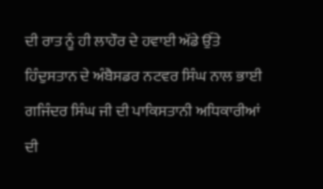ਦੀ ਰਾਤ ਨੂੰ ਹੀ ਲਾਹੌਰ ਦੇ ਹਵਾਈ ਅੱਡੇ ਉੱਤੇ ਹਿੰਦੁਸਤਾਨ ਦੇ ਅੰਬੈਸਡਰ ਨਟਵਰ ਸਿੰਘ ਨਾਲ ਭਾਈ ਗਜਿੰਦਰ ਸਿੰਘ ਜੀ ਦੀ ਪਾਕਿਸਤਾਨੀ ਅਧਿਕਾਰੀਆਂ ਦੀ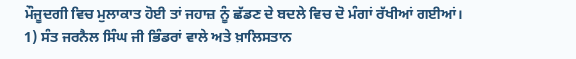ਮੌਜੂਦਗੀ ਵਿਚ ਮੁਲਾਕਾਤ ਹੋਈ ਤਾਂ ਜਹਾਜ਼ ਨੂੰ ਛੱਡਣ ਦੇ ਬਦਲੇ ਵਿਚ ਦੋ ਮੰਗਾਂ ਰੱਖੀਆਂ ਗਈਆਂ। 1) ਸੰਤ ਜਰਨੈਲ ਸਿੰਘ ਜੀ ਭਿੰਡਰਾਂ ਵਾਲੇ ਅਤੇ ਖ਼ਾਲਿਸਤਾਨ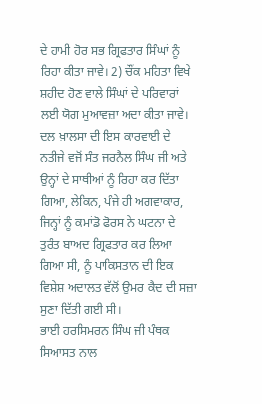ਦੇ ਹਾਮੀ ਹੋਰ ਸਭ ਗ੍ਰਿਫਤਾਰ ਸਿੰਘਾਂ ਨੂੰ ਰਿਹਾ ਕੀਤਾ ਜਾਵੇ। 2) ਚੌਂਕ ਮਹਿਤਾ ਵਿਖੇ ਸ਼ਹੀਦ ਹੋਣ ਵਾਲੇ ਸਿੰਘਾਂ ਦੇ ਪਰਿਵਾਰਾਂ ਲਈ ਯੋਗ ਮੁਆਵਜ਼ਾ ਅਦਾ ਕੀਤਾ ਜਾਵੇ।
ਦਲ ਖ਼ਾਲਸਾ ਦੀ ਇਸ ਕਾਰਵਾਈ ਦੇ ਨਤੀਜੇ ਵਜੋਂ ਸੰਤ ਜਰਨੈਲ ਸਿੰਘ ਜੀ ਅਤੇ ਉਨ੍ਹਾਂ ਦੇ ਸਾਥੀਆਂ ਨੂੰ ਰਿਹਾ ਕਰ ਦਿੱਤਾ ਗਿਆ, ਲੇਕਿਨ, ਪੰਜੇ ਹੀ ਅਗਵਾਕਾਰ, ਜਿਨ੍ਹਾਂ ਨੂੰ ਕਮਾਂਡੋ ਫੋਰਸ ਨੇ ਘਟਨਾ ਦੇ ਤੁਰੰਤ ਬਾਅਦ ਗ੍ਰਿਫਤਾਰ ਕਰ ਲਿਆ ਗਿਆ ਸੀ, ਨੂੰ ਪਾਕਿਸਤਾਨ ਦੀ ਇਕ ਵਿਸ਼ੇਸ਼ ਅਦਾਲਤ ਵੱਲੋਂ ਉਮਰ ਕੈਦ ਦੀ ਸਜ਼ਾ ਸੁਣਾ ਦਿੱਤੀ ਗਈ ਸੀ।
ਭਾਈ ਹਰਸਿਮਰਨ ਸਿੰਘ ਜੀ ਪੰਥਕ ਸਿਆਸਤ ਨਾਲ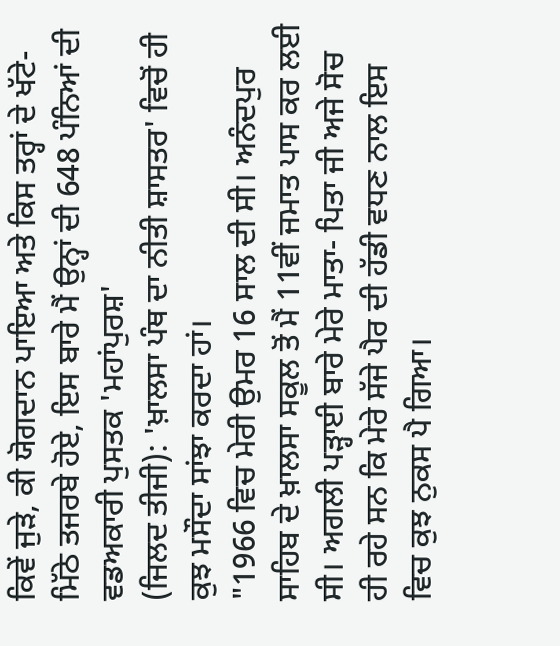ਕਿਵੇਂ ਜੁੜੇ, ਕੀ ਯੋਗਦਾਨ ਪਾਇਆ ਅਤੇ ਕਿਸ ਤਰ੍ਹਾਂ ਦੇ ਖੱਟੇ-ਮਿੱਠੇ ਤਜਰਬੇ ਹੋਏ, ਇਸ ਬਾਰੇ ਮੈਂ ਉਨ੍ਹਾਂ ਦੀ 648 ਪੰਨਿਆਂ ਦੀ ਵਡਅਕਾਰੀ ਪੁਸਤਕ 'ਮਹਾਂਪੁਰਸ਼'
(ਜਿਲਦ ਤੀਜੀ): 'ਖ਼ਾਲਸਾ ਪੰਥ ਦਾ ਨੀਤੀ ਸ਼ਾਸਤਰ' ਵਿਚੋਂ ਹੀ ਕੁਝ ਮਸੌਦਾ ਸਾਂਝਾ ਕਰਦਾ ਹਾਂ।
"1966 ਵਿਚ ਮੇਰੀ ਉਮਰ 16 ਸਾਲ ਦੀ ਸੀ। ਅਨੰਦਪੁਰ ਸਾਹਿਬ ਦੇ ਖ਼ਾਲਸਾ ਸਕੂਲ ਤੋਂ ਮੈਂ 11ਵੀਂ ਜਮਾਤ ਪਾਸ ਕਰ ਲਈ ਸੀ। ਅਗਲੀ ਪੜ੍ਹਾਈ ਬਾਰੇ ਮੇਰੇ ਮਾਤਾ- ਪਿਤਾ ਜੀ ਅਜੇ ਸੋਚ ਹੀ ਰਹੇ ਸਨ ਕਿ ਮੇਰੇ ਸੱਜੇ ਪੈਰ ਦੀ ਹੱਡੀ ਵਧਣ ਨਾਲ ਇਸ ਵਿਚ ਕੁਝ ਨੁਕਸ ਪੈ ਗਿਆ।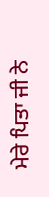ਮੇਰੇ ਪਿਤਾ ਜੀ ਨੇ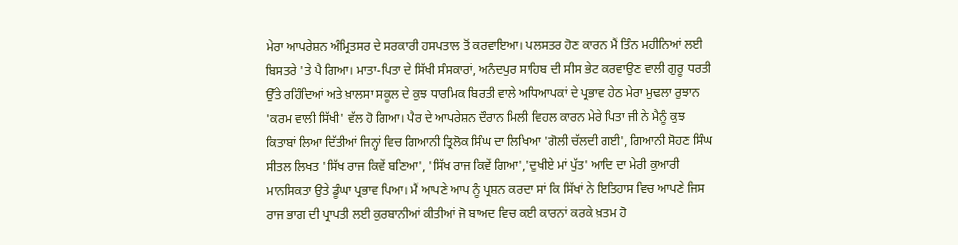ਮੇਰਾ ਆਪਰੇਸ਼ਨ ਅੰਮ੍ਰਿਤਸਰ ਦੇ ਸਰਕਾਰੀ ਹਸਪਤਾਲ ਤੋਂ ਕਰਵਾਇਆ। ਪਲਸਤਰ ਹੋਣ ਕਾਰਨ ਮੈਂ ਤਿੰਨ ਮਹੀਨਿਆਂ ਲਈ ਬਿਸਤਰੇ 'ਤੇ ਪੈ ਗਿਆ। ਮਾਤਾ-ਪਿਤਾ ਦੇ ਸਿੱਖੀ ਸੰਸਕਾਰਾਂ, ਅਨੰਦਪੁਰ ਸਾਹਿਬ ਦੀ ਸੀਸ ਭੇਟ ਕਰਵਾਉਣ ਵਾਲੀ ਗੁਰੂ ਧਰਤੀ ਉੱਤੇ ਰਹਿੰਦਿਆਂ ਅਤੇ ਖ਼ਾਲਸਾ ਸਕੂਲ ਦੇ ਕੁਝ ਧਾਰਮਿਕ ਬਿਰਤੀ ਵਾਲੇ ਅਧਿਆਪਕਾਂ ਦੇ ਪ੍ਰਭਾਵ ਹੇਠ ਮੇਰਾ ਮੁਢਲਾ ਰੁਝਾਨ 'ਕਰਮ ਵਾਲੀ ਸਿੱਖੀ' ਵੱਲ ਹੋ ਗਿਆ। ਪੈਰ ਦੇ ਆਪਰੇਸ਼ਨ ਦੌਰਾਨ ਮਿਲੀ ਵਿਹਲ ਕਾਰਨ ਮੇਰੇ ਪਿਤਾ ਜੀ ਨੇ ਮੈਨੂੰ ਕੁਝ ਕਿਤਾਬਾਂ ਲਿਆ ਦਿੱਤੀਆਂ ਜਿਨ੍ਹਾਂ ਵਿਚ ਗਿਆਨੀ ਤ੍ਰਿਲੋਕ ਸਿੰਘ ਦਾ ਲਿਖਿਆ 'ਗੋਲੀ ਚੱਲਦੀ ਗਈ', ਗਿਆਨੀ ਸੋਹਣ ਸਿੰਘ ਸੀਤਲ ਲਿਖਤ 'ਸਿੱਖ ਰਾਜ ਕਿਵੇਂ ਬਣਿਆ', 'ਸਿੱਖ ਰਾਜ ਕਿਵੇਂ ਗਿਆ','ਦੁਖੀਏ ਮਾਂ ਪੁੱਤ' ਆਦਿ ਦਾ ਮੇਰੀ ਕੁਆਰੀ ਮਾਨਸਿਕਤਾ ਉਤੇ ਡੂੰਘਾ ਪ੍ਰਭਾਵ ਪਿਆ। ਮੈਂ ਆਪਣੇ ਆਪ ਨੂੰ ਪ੍ਰਸ਼ਨ ਕਰਦਾ ਸਾਂ ਕਿ ਸਿੱਖਾਂ ਨੇ ਇਤਿਹਾਸ ਵਿਚ ਆਪਣੇ ਜਿਸ ਰਾਜ ਭਾਗ ਦੀ ਪ੍ਰਾਪਤੀ ਲਈ ਕੁਰਬਾਨੀਆਂ ਕੀਤੀਆਂ ਜੋ ਬਾਅਦ ਵਿਚ ਕਈ ਕਾਰਨਾਂ ਕਰਕੇ ਖ਼ਤਮ ਹੋ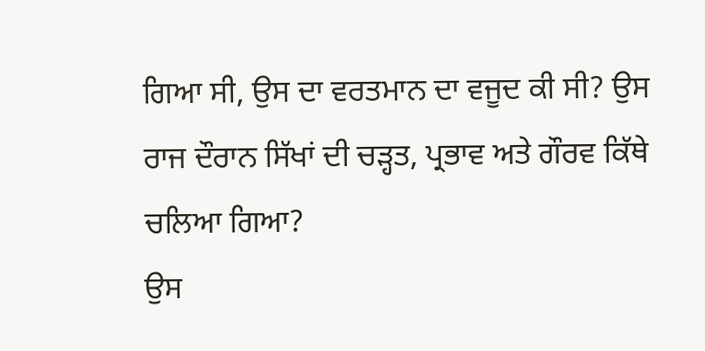ਗਿਆ ਸੀ, ਉਸ ਦਾ ਵਰਤਮਾਨ ਦਾ ਵਜੂਦ ਕੀ ਸੀ? ਉਸ ਰਾਜ ਦੌਰਾਨ ਸਿੱਖਾਂ ਦੀ ਚੜ੍ਹਤ, ਪ੍ਰਭਾਵ ਅਤੇ ਗੌਰਵ ਕਿੱਥੇ ਚਲਿਆ ਗਿਆ?
ਉਸ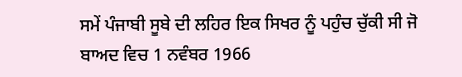ਸਮੇਂ ਪੰਜਾਬੀ ਸੂਬੇ ਦੀ ਲਹਿਰ ਇਕ ਸਿਖਰ ਨੂੰ ਪਹੁੰਚ ਚੁੱਕੀ ਸੀ ਜੋ ਬਾਅਦ ਵਿਚ 1 ਨਵੰਬਰ 1966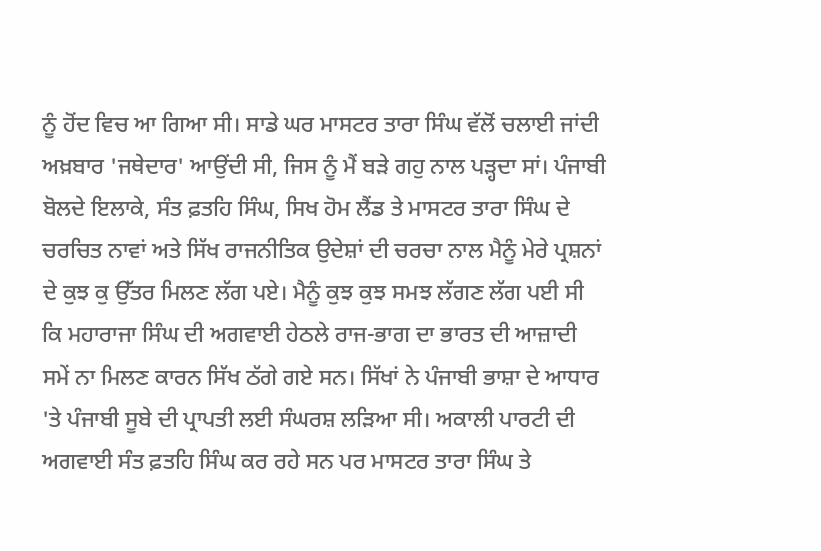ਨੂੰ ਹੋਂਦ ਵਿਚ ਆ ਗਿਆ ਸੀ। ਸਾਡੇ ਘਰ ਮਾਸਟਰ ਤਾਰਾ ਸਿੰਘ ਵੱਲੋਂ ਚਲਾਈ ਜਾਂਦੀ ਅਖ਼ਬਾਰ 'ਜਥੇਦਾਰ' ਆਉਂਦੀ ਸੀ, ਜਿਸ ਨੂੰ ਮੈਂ ਬੜੇ ਗਹੁ ਨਾਲ ਪੜ੍ਹਦਾ ਸਾਂ। ਪੰਜਾਬੀ ਬੋਲਦੇ ਇਲਾਕੇ, ਸੰਤ ਫ਼ਤਹਿ ਸਿੰਘ, ਸਿਖ ਹੋਮ ਲੈਂਡ ਤੇ ਮਾਸਟਰ ਤਾਰਾ ਸਿੰਘ ਦੇ ਚਰਚਿਤ ਨਾਵਾਂ ਅਤੇ ਸਿੱਖ ਰਾਜਨੀਤਿਕ ਉਦੇਸ਼ਾਂ ਦੀ ਚਰਚਾ ਨਾਲ ਮੈਨੂੰ ਮੇਰੇ ਪ੍ਰਸ਼ਨਾਂ ਦੇ ਕੁਝ ਕੁ ਉੱਤਰ ਮਿਲਣ ਲੱਗ ਪਏ। ਮੈਨੂੰ ਕੁਝ ਕੁਝ ਸਮਝ ਲੱਗਣ ਲੱਗ ਪਈ ਸੀ ਕਿ ਮਹਾਰਾਜਾ ਸਿੰਘ ਦੀ ਅਗਵਾਈ ਹੇਠਲੇ ਰਾਜ-ਭਾਗ ਦਾ ਭਾਰਤ ਦੀ ਆਜ਼ਾਦੀ ਸਮੇਂ ਨਾ ਮਿਲਣ ਕਾਰਨ ਸਿੱਖ ਠੱਗੇ ਗਏ ਸਨ। ਸਿੱਖਾਂ ਨੇ ਪੰਜਾਬੀ ਭਾਸ਼ਾ ਦੇ ਆਧਾਰ 'ਤੇ ਪੰਜਾਬੀ ਸੂਬੇ ਦੀ ਪ੍ਰਾਪਤੀ ਲਈ ਸੰਘਰਸ਼ ਲੜਿਆ ਸੀ। ਅਕਾਲੀ ਪਾਰਟੀ ਦੀ ਅਗਵਾਈ ਸੰਤ ਫ਼ਤਹਿ ਸਿੰਘ ਕਰ ਰਹੇ ਸਨ ਪਰ ਮਾਸਟਰ ਤਾਰਾ ਸਿੰਘ ਤੇ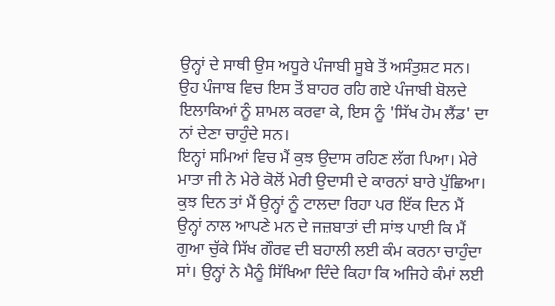ਉਨ੍ਹਾਂ ਦੇ ਸਾਥੀ ਉਸ ਅਧੂਰੇ ਪੰਜਾਬੀ ਸੂਬੇ ਤੋਂ ਅਸੰਤੁਸ਼ਟ ਸਨ। ਉਹ ਪੰਜਾਬ ਵਿਚ ਇਸ ਤੋਂ ਬਾਹਰ ਰਹਿ ਗਏ ਪੰਜਾਬੀ ਬੋਲਦੇ ਇਲਾਕਿਆਂ ਨੂੰ ਸ਼ਾਮਲ ਕਰਵਾ ਕੇ, ਇਸ ਨੂੰ 'ਸਿੱਖ ਹੋਮ ਲੈਂਡ' ਦਾ ਨਾਂ ਦੇਣਾ ਚਾਹੁੰਦੇ ਸਨ।
ਇਨ੍ਹਾਂ ਸਮਿਆਂ ਵਿਚ ਮੈਂ ਕੁਝ ਉਦਾਸ ਰਹਿਣ ਲੱਗ ਪਿਆ। ਮੇਰੇ ਮਾਤਾ ਜੀ ਨੇ ਮੇਰੇ ਕੋਲੋਂ ਮੇਰੀ ਉਦਾਸੀ ਦੇ ਕਾਰਨਾਂ ਬਾਰੇ ਪੁੱਛਿਆ। ਕੁਝ ਦਿਨ ਤਾਂ ਮੈਂ ਉਨ੍ਹਾਂ ਨੂੰ ਟਾਲਦਾ ਰਿਹਾ ਪਰ ਇੱਕ ਦਿਨ ਮੈਂ ਉਨ੍ਹਾਂ ਨਾਲ ਆਪਣੇ ਮਨ ਦੇ ਜਜ਼ਬਾਤਾਂ ਦੀ ਸਾਂਝ ਪਾਈ ਕਿ ਮੈਂ ਗੁਆ ਚੁੱਕੇ ਸਿੱਖ ਗੌਰਵ ਦੀ ਬਹਾਲੀ ਲਈ ਕੰਮ ਕਰਨਾ ਚਾਹੁੰਦਾ ਸਾਂ। ਉਨ੍ਹਾਂ ਨੇ ਮੈਨੂੰ ਸਿੱਖਿਆ ਦਿੰਦੇ ਕਿਹਾ ਕਿ ਅਜਿਹੇ ਕੰਮਾਂ ਲਈ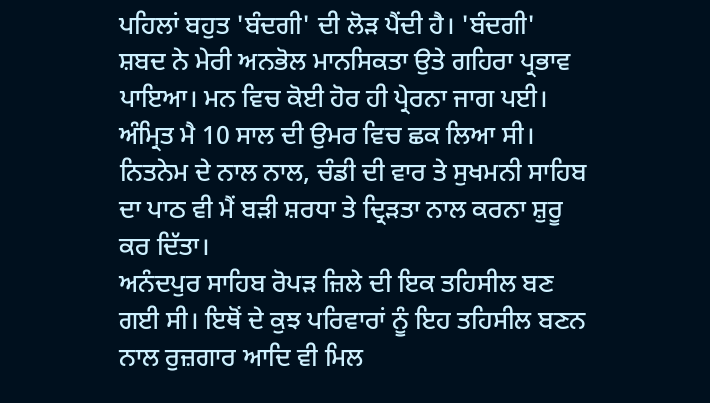ਪਹਿਲਾਂ ਬਹੁਤ 'ਬੰਦਗੀ' ਦੀ ਲੋੜ ਪੈਂਦੀ ਹੈ। 'ਬੰਦਗੀ' ਸ਼ਬਦ ਨੇ ਮੇਰੀ ਅਨਭੋਲ ਮਾਨਸਿਕਤਾ ਉਤੇ ਗਹਿਰਾ ਪ੍ਰਭਾਵ ਪਾਇਆ। ਮਨ ਵਿਚ ਕੋਈ ਹੋਰ ਹੀ ਪ੍ਰੇਰਨਾ ਜਾਗ ਪਈ। ਅੰਮ੍ਰਿਤ ਮੈ 10 ਸਾਲ ਦੀ ਉਮਰ ਵਿਚ ਛਕ ਲਿਆ ਸੀ। ਨਿਤਨੇਮ ਦੇ ਨਾਲ ਨਾਲ, ਚੰਡੀ ਦੀ ਵਾਰ ਤੇ ਸੁਖਮਨੀ ਸਾਹਿਬ ਦਾ ਪਾਠ ਵੀ ਮੈਂ ਬੜੀ ਸ਼ਰਧਾ ਤੇ ਦ੍ਰਿੜਤਾ ਨਾਲ ਕਰਨਾ ਸ਼ੁਰੂ ਕਰ ਦਿੱਤਾ।
ਅਨੰਦਪੁਰ ਸਾਹਿਬ ਰੋਪੜ ਜ਼ਿਲੇ ਦੀ ਇਕ ਤਹਿਸੀਲ ਬਣ ਗਈ ਸੀ। ਇਥੋਂ ਦੇ ਕੁਝ ਪਰਿਵਾਰਾਂ ਨੂੰ ਇਹ ਤਹਿਸੀਲ ਬਣਨ ਨਾਲ ਰੁਜ਼ਗਾਰ ਆਦਿ ਵੀ ਮਿਲ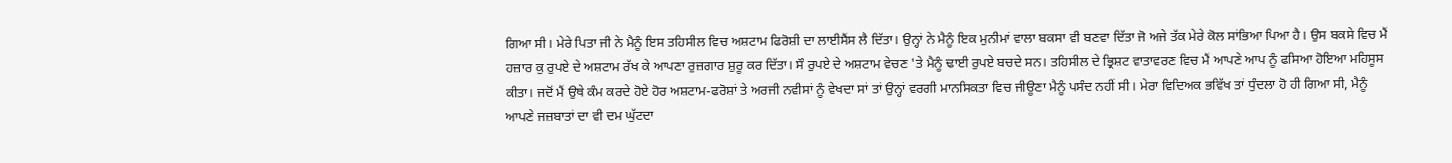ਗਿਆ ਸੀ। ਮੇਰੇ ਪਿਤਾ ਜੀ ਨੇ ਮੈਨੂੰ ਇਸ ਤਹਿਸੀਲ ਵਿਚ ਅਸ਼ਟਾਮ ਫਿਰੋਸ਼ੀ ਦਾ ਲਾਈਸੈਂਸ ਲੈ ਦਿੱਤਾ। ਉਨ੍ਹਾਂ ਨੇ ਮੈਨੂੰ ਇਕ ਮੁਨੀਮਾਂ ਵਾਲਾ ਬਕਸਾ ਵੀ ਬਣਵਾ ਦਿੱਤਾ ਜੋ ਅਜੇ ਤੱਕ ਮੇਰੇ ਕੋਲ ਸਾਂਭਿਆ ਪਿਆ ਹੈ। ਉਸ ਬਕਸੇ ਵਿਚ ਮੈਂ ਹਜ਼ਾਰ ਕੁ ਰੁਪਏ ਦੇ ਅਸ਼ਟਾਮ ਰੱਖ ਕੇ ਆਪਣਾ ਰੁਜ਼ਗਾਰ ਸ਼ੁਰੂ ਕਰ ਦਿੱਤਾ। ਸੌ ਰੁਪਏ ਦੇ ਅਸ਼ਟਾਮ ਵੇਚਣ 'ਤੇ ਮੈਨੂੰ ਢਾਈ ਰੁਪਏ ਬਚਦੇ ਸਨ। ਤਹਿਸੀਲ ਦੇ ਭ੍ਰਿਸ਼ਟ ਵਾਤਾਵਰਣ ਵਿਚ ਮੈਂ ਆਪਣੇ ਆਪ ਨੂੰ ਫਸਿਆ ਹੋਇਆ ਮਹਿਸੂਸ ਕੀਤਾ। ਜਦੋਂ ਮੈਂ ਉਥੇ ਕੰਮ ਕਰਦੇ ਹੋਏ ਹੋਰ ਅਸ਼ਟਾਮ-ਫਰੋਸ਼ਾਂ ਤੇ ਅਰਜੀ ਨਵੀਸਾਂ ਨੂੰ ਵੇਖਦਾ ਸਾਂ ਤਾਂ ਉਨ੍ਹਾਂ ਵਰਗੀ ਮਾਨਸਿਕਤਾ ਵਿਚ ਜੀਊਣਾ ਮੈਨੂੰ ਪਸੰਦ ਨਹੀਂ ਸੀ। ਮੇਰਾ ਵਿਦਿਅਕ ਭਵਿੱਖ ਤਾਂ ਧੁੰਦਲਾ ਹੋ ਹੀ ਗਿਆ ਸੀ, ਮੈਨੂੰ ਆਪਣੇ ਜਜ਼ਬਾਤਾਂ ਦਾ ਵੀ ਦਮ ਘੁੱਟਦਾ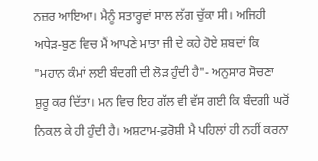ਨਜ਼ਰ ਆਇਆ। ਮੈਨੂੰ ਸਤਾਰ੍ਹਵਾਂ ਸਾਲ ਲੱਗ ਚੁੱਕਾ ਸੀ। ਅਜਿਹੀ ਅਧੇੜ-ਬੁਣ ਵਿਚ ਮੈਂ ਆਪਣੇ ਮਾਤਾ ਜੀ ਦੇ ਕਹੇ ਹੋਏ ਸ਼ਬਦਾਂ ਕਿ "ਮਹਾਨ ਕੰਮਾਂ ਲਈ ਬੰਦਗੀ ਦੀ ਲੋੜ ਹੁੰਦੀ ਹੈ"- ਅਨੁਸਾਰ ਸੋਚਣਾ ਸ਼ੁਰੂ ਕਰ ਦਿੱਤਾ। ਮਨ ਵਿਚ ਇਹ ਗੱਲ ਵੀ ਵੱਸ ਗਈ ਕਿ ਬੰਦਗੀ ਘਰੋਂ ਨਿਕਲ ਕੇ ਹੀ ਹੁੰਦੀ ਹੈ। ਅਸ਼ਟਾਮ-ਫ਼ਰੋਸ਼ੀ ਮੈ ਪਹਿਲਾਂ ਹੀ ਨਹੀਂ ਕਰਨਾ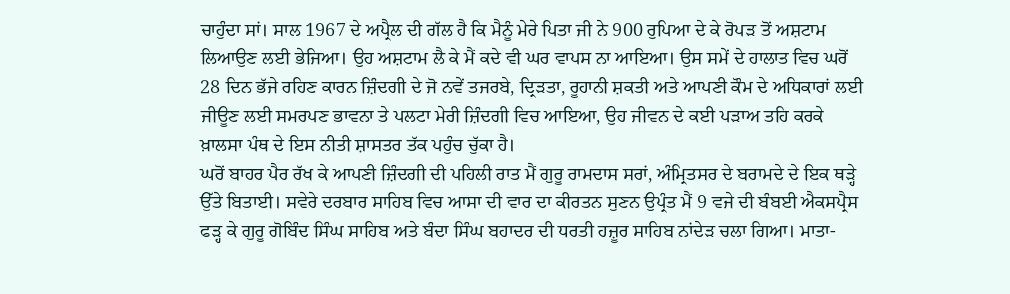ਚਾਹੁੰਦਾ ਸਾਂ। ਸਾਲ 1967 ਦੇ ਅਪ੍ਰੈਲ ਦੀ ਗੱਲ ਹੈ ਕਿ ਮੈਨੂੰ ਮੇਰੇ ਪਿਤਾ ਜੀ ਨੇ 900 ਰੁਪਿਆ ਦੇ ਕੇ ਰੋਪੜ ਤੋਂ ਅਸ਼ਟਾਮ ਲਿਆਉਣ ਲਈ ਭੇਜਿਆ। ਉਹ ਅਸ਼ਟਾਮ ਲੈ ਕੇ ਮੈਂ ਕਦੇ ਵੀ ਘਰ ਵਾਪਸ ਨਾ ਆਇਆ। ਉਸ ਸਮੇਂ ਦੇ ਹਾਲਾਤ ਵਿਚ ਘਰੋਂ 28 ਦਿਨ ਭੱਜੇ ਰਹਿਣ ਕਾਰਨ ਜ਼ਿੰਦਗੀ ਦੇ ਜੋ ਨਵੇਂ ਤਜਰਬੇ, ਦ੍ਰਿੜਤਾ, ਰੂਹਾਨੀ ਸ਼ਕਤੀ ਅਤੇ ਆਪਣੀ ਕੌਮ ਦੇ ਅਧਿਕਾਰਾਂ ਲਈ ਜੀਊਣ ਲਈ ਸਮਰਪਣ ਭਾਵਨਾ ਤੇ ਪਲਟਾ ਮੇਰੀ ਜ਼ਿੰਦਗੀ ਵਿਚ ਆਇਆ, ਉਹ ਜੀਵਨ ਦੇ ਕਈ ਪੜਾਅ ਤਹਿ ਕਰਕੇ ਖ਼ਾਲਸਾ ਪੰਥ ਦੇ ਇਸ ਨੀਤੀ ਸ਼ਾਸਤਰ ਤੱਕ ਪਹੁੰਚ ਚੁੱਕਾ ਹੈ।
ਘਰੋਂ ਬਾਹਰ ਪੈਰ ਰੱਖ ਕੇ ਆਪਣੀ ਜ਼ਿੰਦਗੀ ਦੀ ਪਹਿਲੀ ਰਾਤ ਮੈਂ ਗੁਰੂ ਰਾਮਦਾਸ ਸਰਾਂ, ਅੰਮ੍ਰਿਤਸਰ ਦੇ ਬਰਾਮਦੇ ਦੇ ਇਕ ਥੜ੍ਹੇ ਉੱਤੇ ਬਿਤਾਈ। ਸਵੇਰੇ ਦਰਬਾਰ ਸਾਹਿਬ ਵਿਚ ਆਸਾ ਦੀ ਵਾਰ ਦਾ ਕੀਰਤਨ ਸੁਣਨ ਉਪ੍ਰੰਤ ਮੈਂ 9 ਵਜੇ ਦੀ ਬੰਬਈ ਐਕਸਪ੍ਰੈਸ ਫੜ੍ਹ ਕੇ ਗੁਰੂ ਗੋਬਿੰਦ ਸਿੰਘ ਸਾਹਿਬ ਅਤੇ ਬੰਦਾ ਸਿੰਘ ਬਹਾਦਰ ਦੀ ਧਰਤੀ ਹਜ਼ੂਰ ਸਾਹਿਬ ਨਾਂਦੇੜ ਚਲਾ ਗਿਆ। ਮਾਤਾ-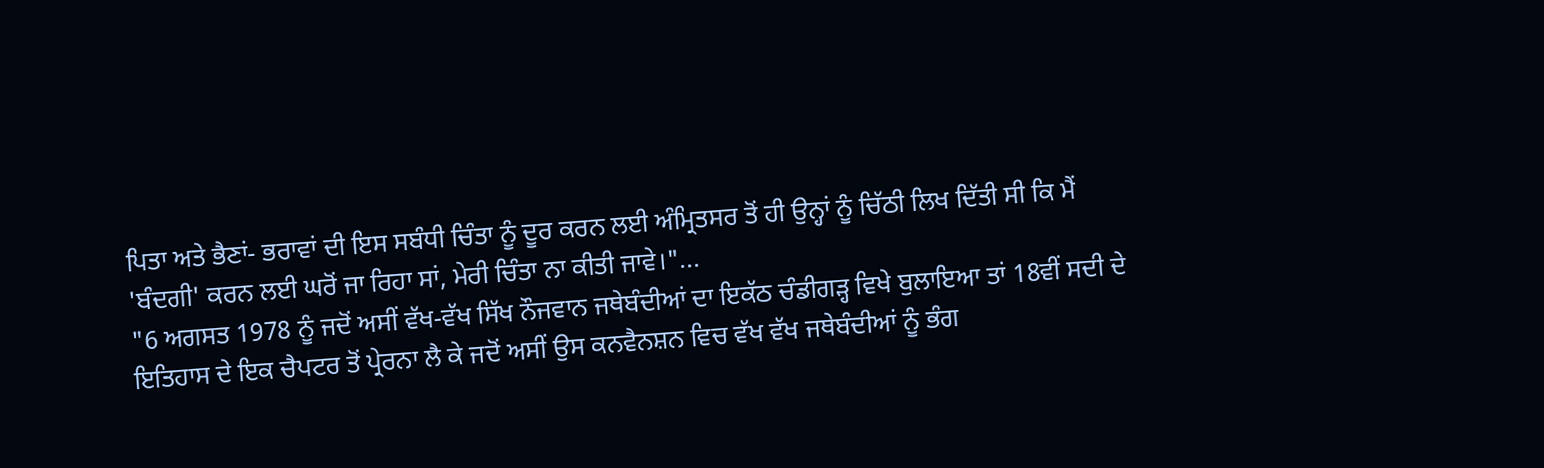ਪਿਤਾ ਅਤੇ ਭੈਣਾਂ- ਭਰਾਵਾਂ ਦੀ ਇਸ ਸਬੰਧੀ ਚਿੰਤਾ ਨੂੰ ਦੂਰ ਕਰਨ ਲਈ ਅੰਮ੍ਰਿਤਸਰ ਤੋਂ ਹੀ ਉਨ੍ਹਾਂ ਨੂੰ ਚਿੱਠੀ ਲਿਖ ਦਿੱਤੀ ਸੀ ਕਿ ਮੈਂ 'ਬੰਦਗੀ' ਕਰਨ ਲਈ ਘਰੋਂ ਜਾ ਰਿਹਾ ਸਾਂ, ਮੇਰੀ ਚਿੰਤਾ ਨਾ ਕੀਤੀ ਜਾਵੇ।"...
"6 ਅਗਸਤ 1978 ਨੂੰ ਜਦੋਂ ਅਸੀਂ ਵੱਖ-ਵੱਖ ਸਿੱਖ ਨੌਜਵਾਨ ਜਥੇਬੰਦੀਆਂ ਦਾ ਇਕੱਠ ਚੰਡੀਗੜ੍ਹ ਵਿਖੇ ਬੁਲਾਇਆ ਤਾਂ 18ਵੀਂ ਸਦੀ ਦੇ ਇਤਿਹਾਸ ਦੇ ਇਕ ਚੈਪਟਰ ਤੋਂ ਪ੍ਰੇਰਨਾ ਲੈ ਕੇ ਜਦੋਂ ਅਸੀਂ ਉਸ ਕਨਵੈਨਸ਼ਨ ਵਿਚ ਵੱਖ ਵੱਖ ਜਥੇਬੰਦੀਆਂ ਨੂੰ ਭੰਗ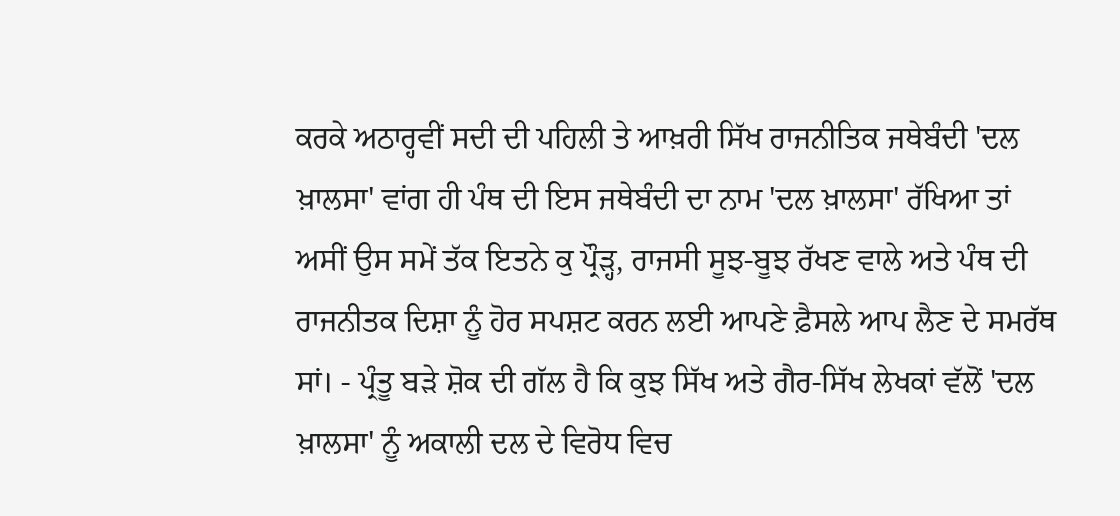ਕਰਕੇ ਅਠਾਰ੍ਹਵੀਂ ਸਦੀ ਦੀ ਪਹਿਲੀ ਤੇ ਆਖ਼ਰੀ ਸਿੱਖ ਰਾਜਨੀਤਿਕ ਜਥੇਬੰਦੀ 'ਦਲ ਖ਼ਾਲਸਾ' ਵਾਂਗ ਹੀ ਪੰਥ ਦੀ ਇਸ ਜਥੇਬੰਦੀ ਦਾ ਨਾਮ 'ਦਲ ਖ਼ਾਲਸਾ' ਰੱਖਿਆ ਤਾਂ ਅਸੀਂ ਉਸ ਸਮੇਂ ਤੱਕ ਇਤਨੇ ਕੁ ਪ੍ਰੌੜ੍ਹ, ਰਾਜਸੀ ਸੂਝ-ਬੂਝ ਰੱਖਣ ਵਾਲੇ ਅਤੇ ਪੰਥ ਦੀ ਰਾਜਨੀਤਕ ਦਿਸ਼ਾ ਨੂੰ ਹੋਰ ਸਪਸ਼ਟ ਕਰਨ ਲਈ ਆਪਣੇ ਫ਼ੈਸਲੇ ਆਪ ਲੈਣ ਦੇ ਸਮਰੱਥ ਸਾਂ। - ਪ੍ਰੰਤੂ ਬੜੇ ਸ਼ੋਕ ਦੀ ਗੱਲ ਹੈ ਕਿ ਕੁਝ ਸਿੱਖ ਅਤੇ ਗੈਰ-ਸਿੱਖ ਲੇਖਕਾਂ ਵੱਲੋਂ 'ਦਲ ਖ਼ਾਲਸਾ' ਨੂੰ ਅਕਾਲੀ ਦਲ ਦੇ ਵਿਰੋਧ ਵਿਚ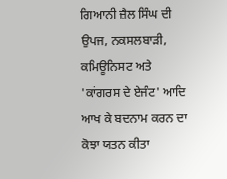ਗਿਆਨੀ ਜ਼ੈਲ ਸਿੰਘ ਦੀ ਉਪਜ, ਨਕਸਲਬਾੜੀ, ਕਮਿਊਨਿਸਟ ਅਤੇ 'ਕਾਂਗਰਸ ਦੇ ਏਜੰਟ' ਆਦਿ ਆਖ ਕੇ ਬਦਨਾਮ ਕਰਨ ਦਾ ਕੋਝਾ ਯਤਨ ਕੀਤਾ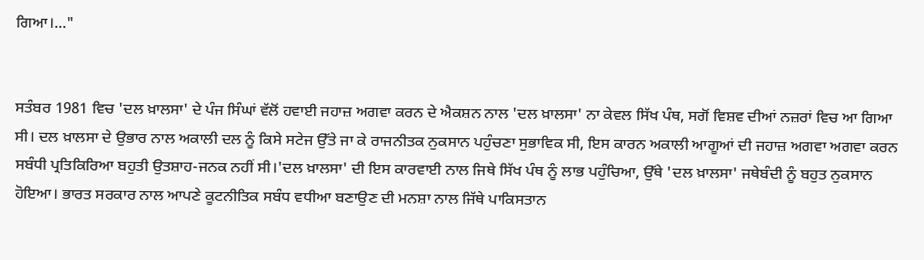ਗਿਆ।..."


ਸਤੰਬਰ 1981 ਵਿਚ 'ਦਲ ਖ਼ਾਲਸਾ' ਦੇ ਪੰਜ ਸਿੰਘਾਂ ਵੱਲੋਂ ਹਵਾਈ ਜਹਾਜ਼ ਅਗਵਾ ਕਰਨ ਦੇ ਐਕਸ਼ਨ ਨਾਲ 'ਦਲ ਖ਼ਾਲਸਾ' ਨਾ ਕੇਵਲ ਸਿੱਖ ਪੰਥ, ਸਗੋਂ ਵਿਸ਼ਵ ਦੀਆਂ ਨਜ਼ਰਾਂ ਵਿਚ ਆ ਗਿਆ ਸੀ। ਦਲ ਖ਼ਾਲਸਾ ਦੇ ਉਭਾਰ ਨਾਲ ਅਕਾਲੀ ਦਲ ਨੂੰ ਕਿਸੇ ਸਟੇਜ ਉੱਤੇ ਜਾ ਕੇ ਰਾਜਨੀਤਕ ਨੁਕਸਾਨ ਪਹੁੰਚਣਾ ਸੁਭਾਵਿਕ ਸੀ, ਇਸ ਕਾਰਨ ਅਕਾਲੀ ਆਗੂਆਂ ਦੀ ਜਹਾਜ਼ ਅਗਵਾ ਅਗਵਾ ਕਰਨ ਸਬੰਧੀ ਪ੍ਰਤਿਕਿਰਿਆ ਬਹੁਤੀ ਉਤਸ਼ਾਹ-ਜਨਕ ਨਹੀਂ ਸੀ।'ਦਲ ਖ਼ਾਲਸਾ' ਦੀ ਇਸ ਕਾਰਵਾਈ ਨਾਲ ਜਿਥੇ ਸਿੱਖ ਪੰਥ ਨੂੰ ਲਾਭ ਪਹੁੰਚਿਆ, ਉੱਥੇ 'ਦਲ ਖ਼ਾਲਸਾ' ਜਥੇਬੰਦੀ ਨੂੰ ਬਹੁਤ ਨੁਕਸਾਨ ਹੋਇਆ। ਭਾਰਤ ਸਰਕਾਰ ਨਾਲ ਆਪਣੇ ਕੂਟਨੀਤਿਕ ਸਬੰਧ ਵਧੀਆ ਬਣਾਉਣ ਦੀ ਮਨਸ਼ਾ ਨਾਲ ਜਿੱਥੇ ਪਾਕਿਸਤਾਨ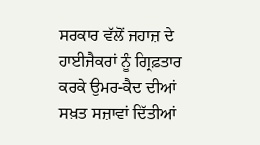ਸਰਕਾਰ ਵੱਲੋਂ ਜਹਾਜ਼ ਦੇ ਹਾਈਜੈਕਰਾਂ ਨੂੰ ਗ੍ਰਿਫ਼ਤਾਰ ਕਰਕੇ ਉਮਰ-ਕੈਦ ਦੀਆਂ ਸਖ਼ਤ ਸਜ਼ਾਵਾਂ ਦਿੱਤੀਆਂ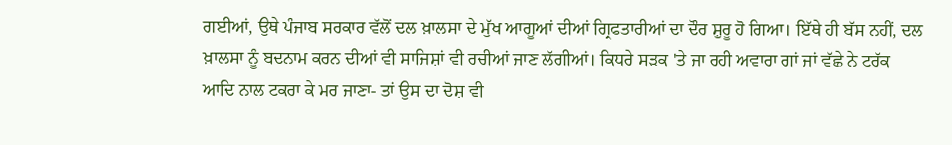ਗਈਆਂ, ਉਥੇ ਪੰਜਾਬ ਸਰਕਾਰ ਵੱਲੋਂ ਦਲ ਖ਼ਾਲਸਾ ਦੇ ਮੁੱਖ ਆਗੂਆਂ ਦੀਆਂ ਗ੍ਰਿਫਤਾਰੀਆਂ ਦਾ ਦੌਰ ਸ਼ੁਰੂ ਹੋ ਗਿਆ। ਇੱਥੇ ਹੀ ਬੱਸ ਨਹੀਂ, ਦਲ ਖ਼ਾਲਸਾ ਨੂੰ ਬਦਨਾਮ ਕਰਨ ਦੀਆਂ ਵੀ ਸਾਜਿਸ਼ਾਂ ਵੀ ਰਚੀਆਂ ਜਾਣ ਲੱਗੀਆਂ। ਕਿਧਰੇ ਸੜਕ 'ਤੇ ਜਾ ਰਹੀ ਅਵਾਰਾ ਗਾਂ ਜਾਂ ਵੱਛੇ ਨੇ ਟਰੱਕ ਆਦਿ ਨਾਲ ਟਕਰਾ ਕੇ ਮਰ ਜਾਣਾ- ਤਾਂ ਉਸ ਦਾ ਦੋਸ਼ ਵੀ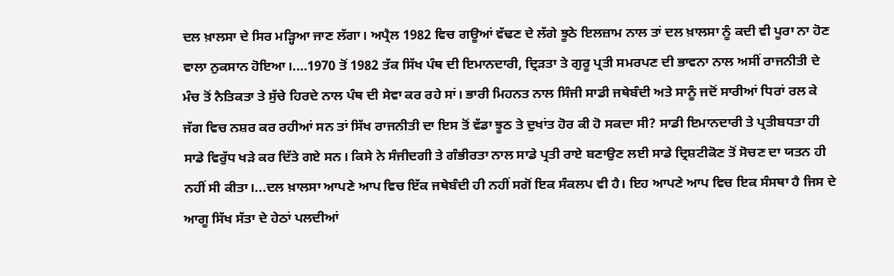ਦਲ ਖ਼ਾਲਸਾ ਦੇ ਸਿਰ ਮੜ੍ਹਿਆ ਜਾਣ ਲੱਗਾ। ਅਪ੍ਰੈਲ 1982 ਵਿਚ ਗਊਆਂ ਵੱਢਣ ਦੇ ਲੱਗੇ ਝੂਠੇ ਇਲਜ਼ਾਮ ਨਾਲ ਤਾਂ ਦਲ ਖ਼ਾਲਸਾ ਨੂੰ ਕਦੀ ਵੀ ਪੂਰਾ ਨਾ ਹੋਣ ਵਾਲਾ ਨੁਕਸਾਨ ਹੋਇਆ।.…1970 ਤੋਂ 1982 ਤੱਕ ਸਿੱਖ ਪੰਥ ਦੀ ਇਮਾਨਦਾਰੀ, ਦ੍ਰਿੜਤਾ ਤੇ ਗੁਰੂ ਪ੍ਰਤੀ ਸਮਰਪਣ ਦੀ ਭਾਵਨਾ ਨਾਲ ਅਸੀਂ ਰਾਜਨੀਤੀ ਦੇ ਮੰਚ ਤੋਂ ਨੈਤਿਕਤਾ ਤੇ ਸੁੱਚੇ ਹਿਰਦੇ ਨਾਲ ਪੰਥ ਦੀ ਸੇਵਾ ਕਰ ਰਹੇ ਸਾਂ। ਭਾਰੀ ਮਿਹਨਤ ਨਾਲ ਸਿੰਜੀ ਸਾਡੀ ਜਥੇਬੰਦੀ ਅਤੇ ਸਾਨੂੰ ਜਦੋਂ ਸਾਰੀਆਂ ਧਿਰਾਂ ਰਲ ਕੇ ਜੱਗ ਵਿਚ ਨਸ਼ਰ ਕਰ ਰਹੀਆਂ ਸਨ ਤਾਂ ਸਿੱਖ ਰਾਜਨੀਤੀ ਦਾ ਇਸ ਤੋਂ ਵੱਡਾ ਝੂਠ ਤੇ ਦੁਖਾਂਤ ਹੋਰ ਕੀ ਹੋ ਸਕਦਾ ਸੀ? ਸਾਡੀ ਇਮਾਨਦਾਰੀ ਤੇ ਪ੍ਰਤੀਬਧਤਾ ਹੀ ਸਾਡੇ ਵਿਰੁੱਧ ਖੜੇ ਕਰ ਦਿੱਤੇ ਗਏ ਸਨ। ਕਿਸੇ ਨੇ ਸੰਜੀਦਗੀ ਤੇ ਗੰਭੀਰਤਾ ਨਾਲ ਸਾਡੇ ਪ੍ਰਤੀ ਰਾਏ ਬਣਾਉਣ ਲਈ ਸਾਡੇ ਦ੍ਰਿਸ਼ਟੀਕੋਣ ਤੋਂ ਸੋਚਣ ਦਾ ਯਤਨ ਹੀ ਨਹੀਂ ਸੀ ਕੀਤਾ।...ਦਲ ਖ਼ਾਲਸਾ ਆਪਣੇ ਆਪ ਵਿਚ ਇੱਕ ਜਥੇਬੰਦੀ ਹੀ ਨਹੀਂ ਸਗੋਂ ਇਕ ਸੰਕਲਪ ਵੀ ਹੈ। ਇਹ ਆਪਣੇ ਆਪ ਵਿਚ ਇਕ ਸੰਸਥਾ ਹੈ ਜਿਸ ਦੇ ਆਗੂ ਸਿੱਖ ਸੱਤਾ ਦੇ ਹੇਠਾਂ ਪਲਦੀਆਂ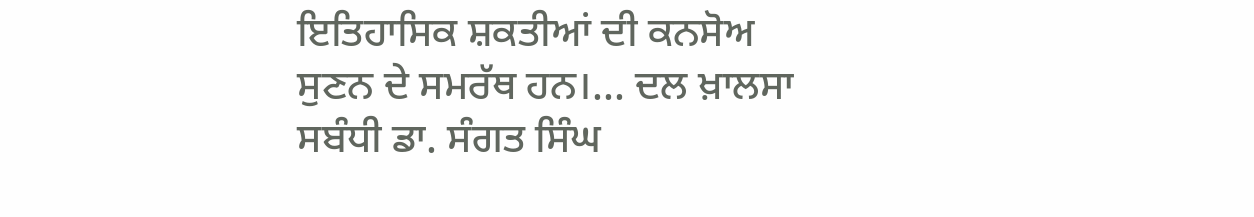ਇਤਿਹਾਸਿਕ ਸ਼ਕਤੀਆਂ ਦੀ ਕਨਸੋਅ ਸੁਣਨ ਦੇ ਸਮਰੱਥ ਹਨ।... ਦਲ ਖ਼ਾਲਸਾ ਸਬੰਧੀ ਡਾ. ਸੰਗਤ ਸਿੰਘ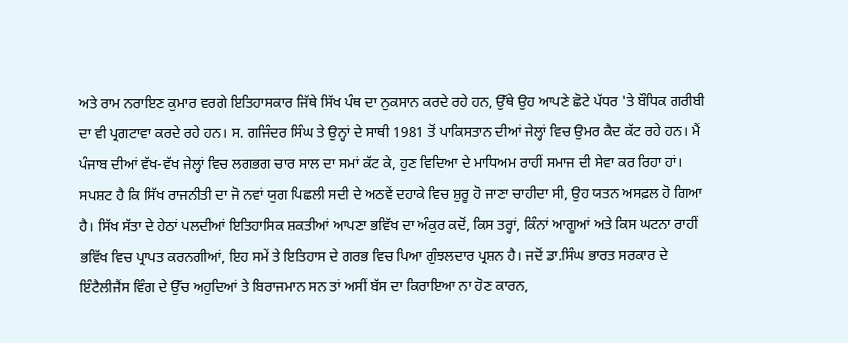ਅਤੇ ਰਾਮ ਨਰਾਇਣ ਕੁਮਾਰ ਵਰਗੇ ਇਤਿਹਾਸਕਾਰ ਜਿੱਥੇ ਸਿੱਖ ਪੰਥ ਦਾ ਨੁਕਸਾਨ ਕਰਦੇ ਰਹੇ ਹਨ, ਉੱਥੇ ਉਹ ਆਪਣੇ ਛੋਟੇ ਪੱਧਰ 'ਤੇ ਬੌਧਿਕ ਗਰੀਬੀ ਦਾ ਵੀ ਪ੍ਰਗਟਾਵਾ ਕਰਦੇ ਰਹੇ ਹਨ। ਸ. ਗਜਿੰਦਰ ਸਿੰਘ ਤੇ ਉਨ੍ਹਾਂ ਦੇ ਸਾਥੀ 1981 ਤੋਂ ਪਾਕਿਸਤਾਨ ਦੀਆਂ ਜੇਲ੍ਹਾਂ ਵਿਚ ਉਮਰ ਕੈਦ ਕੱਟ ਰਹੇ ਹਨ। ਮੈਂ ਪੰਜਾਬ ਦੀਆਂ ਵੱਖ-ਵੱਖ ਜੇਲ੍ਹਾਂ ਵਿਚ ਲਗਭਗ ਚਾਰ ਸਾਲ ਦਾ ਸਮਾਂ ਕੱਟ ਕੇ, ਹੁਣ ਵਿਦਿਆ ਦੇ ਮਾਧਿਅਮ ਰਾਹੀਂ ਸਮਾਜ ਦੀ ਸੇਵਾ ਕਰ ਰਿਹਾ ਹਾਂ। ਸਪਸ਼ਟ ਹੈ ਕਿ ਸਿੱਖ ਰਾਜਨੀਤੀ ਦਾ ਜੋ ਨਵਾਂ ਯੁਗ ਪਿਛਲੀ ਸਦੀ ਦੇ ਅਠਵੇਂ ਦਹਾਕੇ ਵਿਚ ਸ਼ੁਰੂ ਹੋ ਜਾਣਾ ਚਾਹੀਦਾ ਸੀ, ਉਹ ਯਤਨ ਅਸਫ਼ਲ ਹੋ ਗਿਆ ਹੈ। ਸਿੱਖ ਸੱਤਾ ਦੇ ਹੇਠਾਂ ਪਲਦੀਆਂ ਇਤਿਹਾਸਿਕ ਸ਼ਕਤੀਆਂ ਆਪਣਾ ਭਵਿੱਖ ਦਾ ਅੰਕੁਰ ਕਦੋਂ, ਕਿਸ ਤਰ੍ਹਾਂ, ਕਿੰਨਾਂ ਆਗੂਆਂ ਅਤੇ ਕਿਸ ਘਟਨਾ ਰਾਹੀਂ ਭਵਿੱਖ ਵਿਚ ਪ੍ਰਾਪਤ ਕਰਨਗੀਆਂ, ਇਹ ਸਮੇਂ ਤੇ ਇਤਿਹਾਸ ਦੇ ਗਰਭ ਵਿਚ ਪਿਆ ਗੁੰਝਲਦਾਰ ਪ੍ਰਸ਼ਨ ਹੈ। ਜਦੋਂ ਡਾ.ਸਿੰਘ ਭਾਰਤ ਸਰਕਾਰ ਦੇ ਇੰਟੈਲੀਜੈਂਸ ਵਿੰਗ ਦੇ ਉੱਚ ਅਹੁਦਿਆਂ ਤੇ ਬਿਰਾਜਮਾਨ ਸਨ ਤਾਂ ਅਸੀਂ ਬੱਸ ਦਾ ਕਿਰਾਇਆ ਨਾ ਹੋਣ ਕਾਰਨ,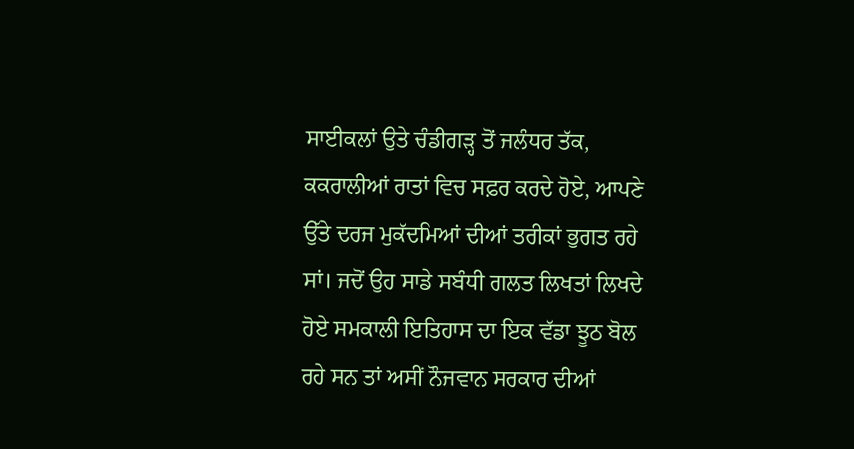ਸਾਈਕਲਾਂ ਉਤੇ ਚੰਡੀਗੜ੍ਹ ਤੋਂ ਜਲੰਧਰ ਤੱਕ, ਕਕਰਾਲੀਆਂ ਰਾਤਾਂ ਵਿਚ ਸਫ਼ਰ ਕਰਦੇ ਹੋਏ, ਆਪਣੇ ਉੱਤੇ ਦਰਜ ਮੁਕੱਦਮਿਆਂ ਦੀਆਂ ਤਰੀਕਾਂ ਭੁਗਤ ਰਹੇ ਸਾਂ। ਜਦੋਂ ਉਹ ਸਾਡੇ ਸਬੰਧੀ ਗਲਤ ਲਿਖਤਾਂ ਲਿਖਦੇ ਹੋਏ ਸਮਕਾਲੀ ਇਤਿਹਾਸ ਦਾ ਇਕ ਵੱਡਾ ਝੂਠ ਬੋਲ ਰਹੇ ਸਨ ਤਾਂ ਅਸੀਂ ਨੌਜਵਾਨ ਸਰਕਾਰ ਦੀਆਂ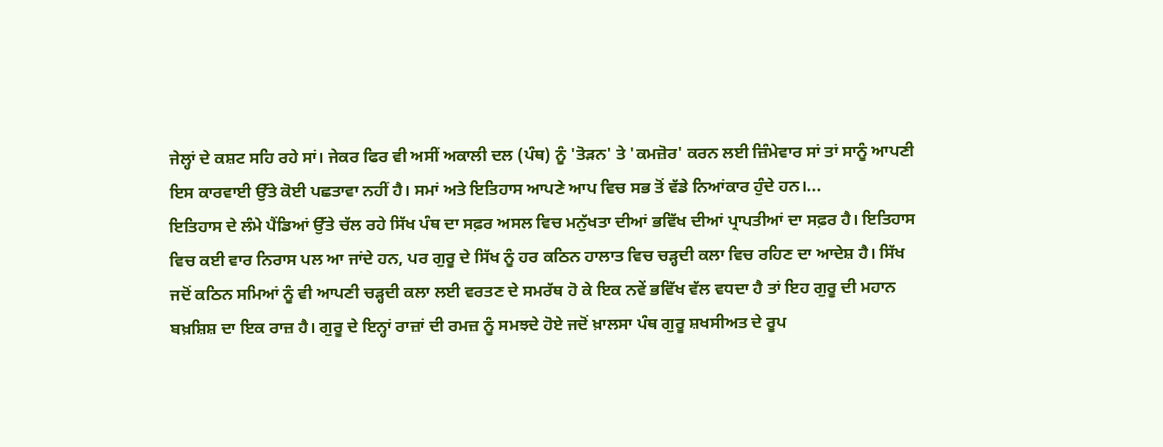ਜੇਲ੍ਹਾਂ ਦੇ ਕਸ਼ਟ ਸਹਿ ਰਹੇ ਸਾਂ। ਜੇਕਰ ਫਿਰ ਵੀ ਅਸੀਂ ਅਕਾਲੀ ਦਲ (ਪੰਥ) ਨੂੰ 'ਤੋੜਨ' ਤੇ 'ਕਮਜ਼ੋਰ' ਕਰਨ ਲਈ ਜ਼ਿੰਮੇਵਾਰ ਸਾਂ ਤਾਂ ਸਾਨੂੰ ਆਪਣੀ ਇਸ ਕਾਰਵਾਈ ਉੱਤੇ ਕੋਈ ਪਛਤਾਵਾ ਨਹੀਂ ਹੈ। ਸਮਾਂ ਅਤੇ ਇਤਿਹਾਸ ਆਪਣੇ ਆਪ ਵਿਚ ਸਭ ਤੋਂ ਵੱਡੇ ਨਿਆਂਕਾਰ ਹੁੰਦੇ ਹਨ।...
ਇਤਿਹਾਸ ਦੇ ਲੰਮੇ ਪੈਂਡਿਆਂ ਉੱਤੇ ਚੱਲ ਰਹੇ ਸਿੱਖ ਪੰਥ ਦਾ ਸਫ਼ਰ ਅਸਲ ਵਿਚ ਮਨੁੱਖਤਾ ਦੀਆਂ ਭਵਿੱਖ ਦੀਆਂ ਪ੍ਰਾਪਤੀਆਂ ਦਾ ਸਫ਼ਰ ਹੈ। ਇਤਿਹਾਸ ਵਿਚ ਕਈ ਵਾਰ ਨਿਰਾਸ ਪਲ ਆ ਜਾਂਦੇ ਹਨ, ਪਰ ਗੁਰੂ ਦੇ ਸਿੱਖ ਨੂੰ ਹਰ ਕਠਿਨ ਹਾਲਾਤ ਵਿਚ ਚੜ੍ਹਦੀ ਕਲਾ ਵਿਚ ਰਹਿਣ ਦਾ ਆਦੇਸ਼ ਹੈ। ਸਿੱਖ ਜਦੋਂ ਕਠਿਨ ਸਮਿਆਂ ਨੂੰ ਵੀ ਆਪਣੀ ਚੜ੍ਹਦੀ ਕਲਾ ਲਈ ਵਰਤਣ ਦੇ ਸਮਰੱਥ ਹੋ ਕੇ ਇਕ ਨਵੇਂ ਭਵਿੱਖ ਵੱਲ ਵਧਦਾ ਹੈ ਤਾਂ ਇਹ ਗੁਰੂ ਦੀ ਮਹਾਨ ਬਖ਼ਸ਼ਿਸ਼ ਦਾ ਇਕ ਰਾਜ਼ ਹੈ। ਗੁਰੂ ਦੇ ਇਨ੍ਹਾਂ ਰਾਜ਼ਾਂ ਦੀ ਰਮਜ਼ ਨੂੰ ਸਮਝਦੇ ਹੋਏ ਜਦੋਂ ਖ਼ਾਲਸਾ ਪੰਥ ਗੁਰੂ ਸ਼ਖਸੀਅਤ ਦੇ ਰੂਪ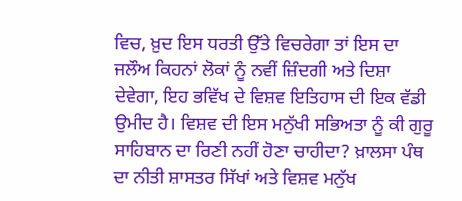ਵਿਚ, ਖ਼ੁਦ ਇਸ ਧਰਤੀ ਉੱਤੇ ਵਿਚਰੇਗਾ ਤਾਂ ਇਸ ਦਾ ਜਲੌਅ ਕਿਹਨਾਂ ਲੋਕਾਂ ਨੂੰ ਨਵੀਂ ਜ਼ਿੰਦਗੀ ਅਤੇ ਦਿਸ਼ਾ ਦੇਵੇਗਾ, ਇਹ ਭਵਿੱਖ ਦੇ ਵਿਸ਼ਵ ਇਤਿਹਾਸ ਦੀ ਇਕ ਵੱਡੀ ਉਮੀਦ ਹੈ। ਵਿਸ਼ਵ ਦੀ ਇਸ ਮਨੁੱਖੀ ਸਭਿਅਤਾ ਨੂੰ ਕੀ ਗੁਰੂ ਸਾਹਿਬਾਨ ਦਾ ਰਿਣੀ ਨਹੀਂ ਹੋਣਾ ਚਾਹੀਦਾ? ਖ਼ਾਲਸਾ ਪੰਥ ਦਾ ਨੀਤੀ ਸ਼ਾਸਤਰ ਸਿੱਖਾਂ ਅਤੇ ਵਿਸ਼ਵ ਮਨੁੱਖ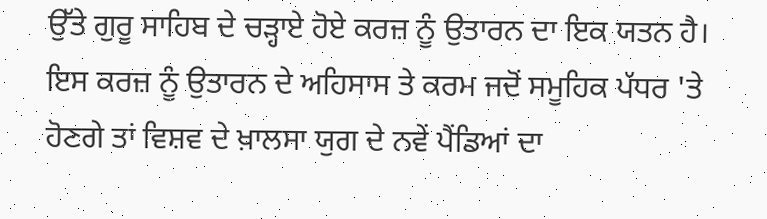ਉੱਤੇ ਗੁਰੂ ਸਾਹਿਬ ਦੇ ਚੜ੍ਹਾਏ ਹੋਏ ਕਰਜ਼ ਨੂੰ ਉਤਾਰਨ ਦਾ ਇਕ ਯਤਨ ਹੈ। ਇਸ ਕਰਜ਼ ਨੂੰ ਉਤਾਰਨ ਦੇ ਅਹਿਸਾਸ ਤੇ ਕਰਮ ਜਦੋਂ ਸਮੂਹਿਕ ਪੱਧਰ 'ਤੇ ਹੋਣਗੇ ਤਾਂ ਵਿਸ਼ਵ ਦੇ ਖ਼ਾਲਸਾ ਯੁਗ ਦੇ ਨਵੇਂ ਪੈਂਡਿਆਂ ਦਾ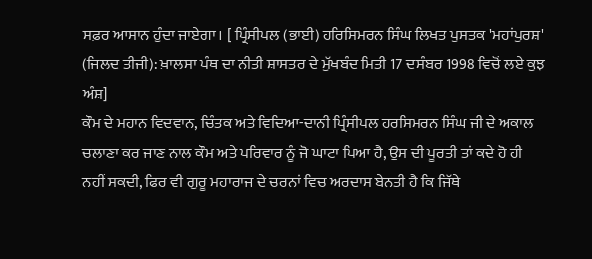ਸਫ਼ਰ ਆਸਾਨ ਹੁੰਦਾ ਜਾਏਗਾ। [ ਪ੍ਰਿੰਸੀਪਲ (ਭਾਈ) ਹਰਿਸਿਮਰਨ ਸਿੰਘ ਲਿਖਤ ਪੁਸਤਕ 'ਮਹਾਂਪੁਰਸ਼' (ਜਿਲਦ ਤੀਜੀ): ਖ਼ਾਲਸਾ ਪੰਥ ਦਾ ਨੀਤੀ ਸ਼ਾਸਤਰ ਦੇ ਮੁੱਖਬੰਦ ਮਿਤੀ 17 ਦਸੰਬਰ 1998 ਵਿਚੋਂ ਲਏ ਕੁਝ ਅੰਸ਼]
ਕੌਮ ਦੇ ਮਹਾਨ ਵਿਦਵਾਨ, ਚਿੰਤਕ ਅਤੇ ਵਿਦਿਆ-ਦਾਨੀ ਪ੍ਰਿੰਸੀਪਲ ਹਰਸਿਮਰਨ ਸਿੰਘ ਜੀ ਦੇ ਅਕਾਲ ਚਲਾਣਾ ਕਰ ਜਾਣ ਨਾਲ ਕੌਮ ਅਤੇ ਪਰਿਵਾਰ ਨੂੰ ਜੋ ਘਾਟਾ ਪਿਆ ਹੈ, ਉਸ ਦੀ ਪੂਰਤੀ ਤਾਂ ਕਦੇ ਹੋ ਹੀ ਨਹੀਂ ਸਕਦੀ, ਫਿਰ ਵੀ ਗੁਰੂ ਮਹਾਰਾਜ ਦੇ ਚਰਨਾਂ ਵਿਚ ਅਰਦਾਸ ਬੇਨਤੀ ਹੈ ਕਿ ਜਿੱਥੇ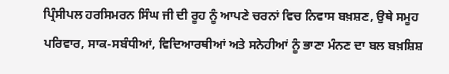ਪ੍ਰਿੰਸੀਪਲ ਹਰਸਿਮਰਨ ਸਿੰਘ ਜੀ ਦੀ ਰੂਹ ਨੂੰ ਆਪਣੇ ਚਰਨਾਂ ਵਿਚ ਨਿਵਾਸ ਬਖ਼ਸ਼ਣ, ਉਥੇ ਸਮੂਹ ਪਰਿਵਾਰ, ਸਾਕ-ਸਬੰਧੀਆਂ, ਵਿਦਿਆਰਥੀਆਂ ਅਤੇ ਸਨੇਹੀਆਂ ਨੂੰ ਭਾਣਾ ਮੰਨਣ ਦਾ ਬਲ ਬਖ਼ਸ਼ਿਸ਼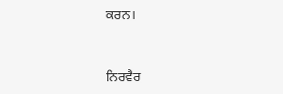ਕਰਨ।


ਨਿਰਵੈਰ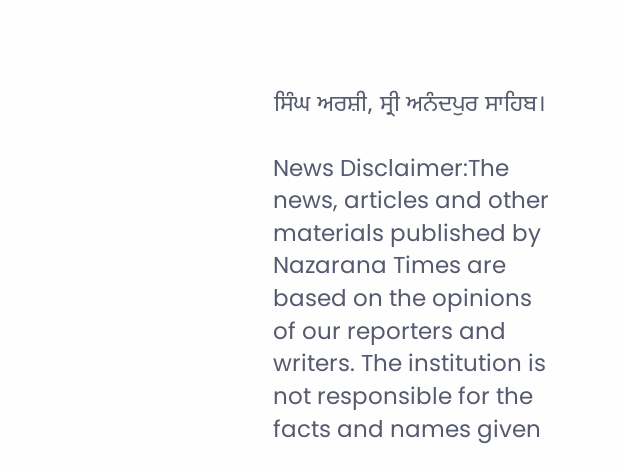ਸਿੰਘ ਅਰਸ਼ੀ, ਸ੍ਰੀ ਅਨੰਦਪੁਰ ਸਾਹਿਬ।

News Disclaimer:The news, articles and other materials published by Nazarana Times are based on the opinions of our reporters and writers. The institution is not responsible for the facts and names given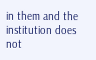in them and the institution does not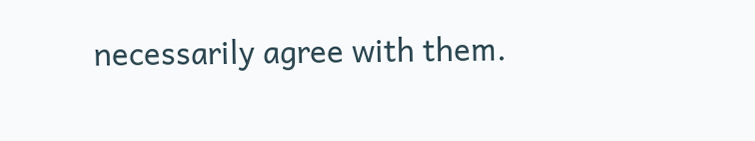necessarily agree with them.